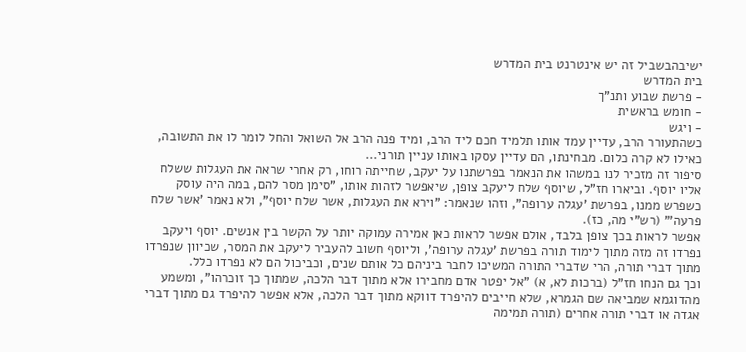ישיבהבשביל זה יש אינטרנט בית המדרש
בית המדרש
- פרשת שבוע ותנ"ך
- חומש בראשית
- ויגש
כשהתעורר הרב, עדיין עמד אותו תלמיד חכם ליד הרב, ומיד פנה הרב אל השואל והחל לומר לו את התשובה, כאילו לא קרה כלום. מבחינתו, הם עדיין עסקו באותו עניין תורני...
סיפור זה מזכיר לנו במשהו את הנאמר בפרשתנו על יעקב, שחייתה רוחו, רק אחרי שראה את העגלות ששלח אליו יוסף. וביארו חז"ל, שיוסף שלח ליעקב צופן, שיאפשר לזהות אותו, "סימן מסר להם, במה היה עוסק כשפרש ממנו, בפרשת 'עגלה ערופה", וזהו שנאמר: "וירא את העגלות, אשר שלח יוסף", ולא נאמר 'אשר שלח פרעה'" (רש"י מה, כז).
אפשר לראות בכך צופן בלבד, אולם אפשר לראות כאן אמירה עמוקה יותר על הקשר בין אנשים. יוסף ויעקב נפרדו זה מזה מתוך לימוד תורה בפרשת 'עגלה ערופה', וליוסף חשוב להעביר ליעקב את המסר, שכיוון שנפרדו מתוך דברי תורה, הרי שדברי התורה המשיכו לחבר ביניהם כל אותם שנים, וכביכול הם לא נפרדו כלל.
וכך גם הנחו חז"ל (ברכות לא, א) "אל יפטר אדם מחבירו אלא מתוך דבר הלכה, שמתוך כך זוכרהו", ומשמע מהדוגמא שמביאה שם הגמרא, שלא חייבים להיפרד דווקא מתוך דבר הלכה, אלא אפשר להיפרד גם מתוך דברי אגדה או דברי תורה אחרים (תורה תמימה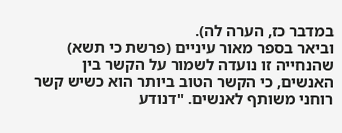במדבר כז, הערה לה).
וביאר בספר מאור עיניים (פרשת כי תשא) שהנחייה זו נועדה לשמור על הקשר בין האנשים, כי הקשר הטוב ביותר הוא כשיש קשר רוחני משותף לאנשים. "דנודע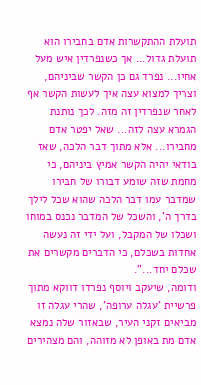תועלת ההתקשרות אדם בחבירו הוא תועלת גדול... אך כשנפרדין איש מעל אחיו... נפרד גם כן הקשר שביניהם, וצריך למצוא עצה איך לעשות הקשר אף לאחר שנפרדין זה מזה. לכך נותנת הגמרא עצה לזה... שאל יפטר אדם מחבירו... אלא מתוך דבר הלכה, שאז בודאי יהיה הקשר אמיץ ביניהם, כי מחמת שזה שומע דבורו של חבירו שמדבר עמו דבר הלכה שהוא שכל לילך בדרך ה', והשכל של המדבר נכנס במוחו ושכלו של המקבל, ועל ידי זה נעשה אחדות בשכלם, כי הדברים מקשרים את שכלם יחד...".
ודומה, שיעקב ויוסף נפרדו דווקא מתוך פרשיית 'עגלה ערופה', שהרי עגלה זו מביאים זקני העיר, שבאזור שלה נמצא אדם מת באופן לא מזוהה, והם מצהירים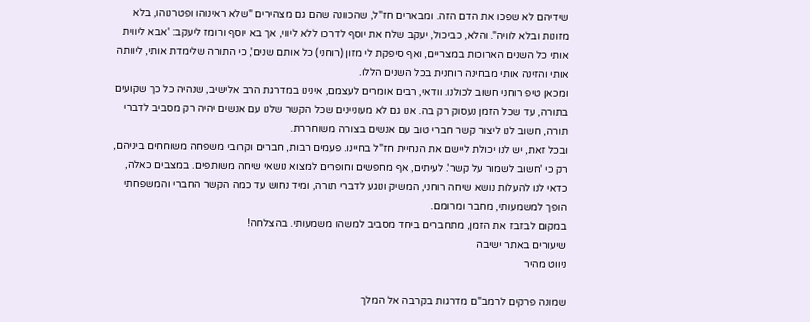שידיהם לא שפכו את הדם הזה. ומבארים חז"ל, שהכוונה שהם גם מצהירים "שלא ראינוהו ופטרנוהו, בלא מזונות ובלא לוויה". והלא, כביכול, יעקב שלח את יוסף לדרכו ללא ליווי, אך בא יוסף ורומז ליעקב: 'אבא ליווית אותי כל השנים הארוכות במצריים, ואף סיפקת לי מזון (רוחני) כל אותם שנים', כי התורה שלימדת אותי, ליוותה אותי והזינה אותי מבחינה רוחנית בכל השנים הללו.
ומכאן טיפ רוחני חשוב לכולנו. וודאי, רבים אומרים לעצמם, אינינו במדרגת הרב אלישיב, שנהיה כל כך שקועים בתורה, עד שכל הזמן נעסוק רק בה. אנו גם לא מעוניינים שכל הקשר שלנו עם אנשים יהיה רק מסביב לדברי תורה, חשוב לנו ליצור קשר חברי טוב עם אנשים בצורה משוחררת.
ובכל זאת, יש לנו יכולת ליישם את הנחיית חז"ל בחיינו. פעמים רבות, חברים וקרובי משפחה משוחחים ביניהם, רק כי 'חשוב לשמור על קשר'. לעיתים, אף מחפשים וחופרים למצוא נושאי שיחה משותפים. במצבים כאלה, כדאי לנו להעלות נושא שיחה רוחני, המשיק ונוגע לדברי תורה, ומיד נחוש עד כמה הקשר החברי והמשפחתי הופך למשמעותי, מחבר ומרומם.
במקום לבזבז את הזמן, מתחברים ביחד מסביב למשהו משמעותי. בהצלחה!
שיעורים באתר ישיבה
ניווט מהיר

שמונה פרקים לרמב"ם מדרגות בקרבה אל המלך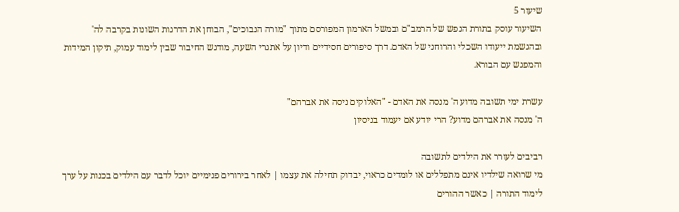שיעור 5
השיעור עוסק בתורת הנפש של הרמב"ם ובמשל הארמון המפורסם מתוך "מורה הנבוכים", הבוחן את הדרגות השונות בקרבה לה' ובהגשמת ייעודו השכלי והרוחני של האדם. דרך סיפורים חסידיים ודיון על אתגרי השעה, מודגש החיבור שבין לימוד עמוק, תיקון המידות והמפגש עם הבורא.

עשרת ימי תשובה מדוע ה' מנסה את האדם - "האלוקים ניסה את אברהם"
ה' מנסה את אברהם מדוע? הרי יודע אם יעמוד בניסיון

רביבים לעורר את הילדים לתשובה
מי שרואה שילדיו אינם מתפללים או לומדים כראוי, יבדוק תחילה את עצמו | לאחר בירורים פנימיים יוכל לדבר עם הילדים בכנות על ערך לימוד התורה | כאשר ההורים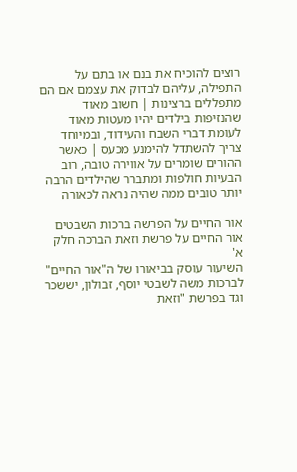רוצים להוכיח את בנם או בתם על התפילה, עליהם לבדוק את עצמם אם הם מתפללים ברצינות | חשוב מאוד שהנזיפות בילדים יהיו מעטות מאוד לעומת דברי השבח והעידוד, ובמיוחד צריך להשתדל להימנע מכעס | כאשר ההורים שומרים על אווירה טובה, רוב הבעיות חולפות ומתברר שהילדים הרבה יותר טובים ממה שהיה נראה לכאורה

אור החיים על הפרשה ברכות השבטים
אור החיים על פרשת וזאת הברכה חלק א'
השיעור עוסק בביאורו של ה"אור החיים" לברכות משה לשבטי יוסף, זבולון, יששכר וגד בפרשת "וזאת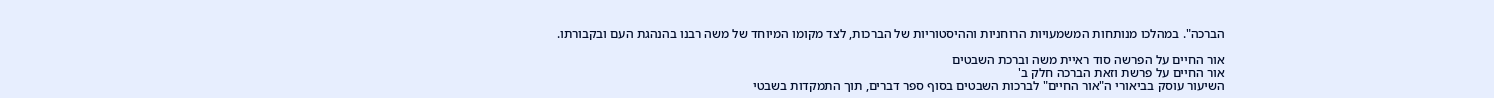הברכה". במהלכו מנותחות המשמעויות הרוחניות וההיסטוריות של הברכות, לצד מקומו המיוחד של משה רבנו בהנהגת העם ובקבורתו.

אור החיים על הפרשה סוד ראיית משה וברכת השבטים
אור החיים על פרשת וזאת הברכה חלק ב'
השיעור עוסק בביאורי ה"אור החיים" לברכות השבטים בסוף ספר דברים, תוך התמקדות בשבטי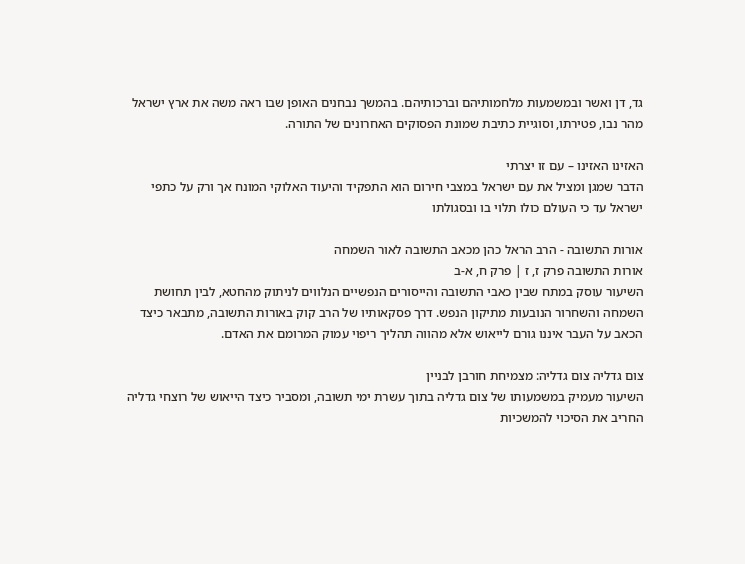גד, דן ואשר ובמשמעות מלחמותיהם וברכותיהם. בהמשך נבחנים האופן שבו ראה משה את ארץ ישראל מהר נבו, פטירתו, וסוגיית כתיבת שמונת הפסוקים האחרונים של התורה.

האזינו האזינו – עם זו יצרתי
הדבר שמגן ומציל את עם ישראל במצבי חירום הוא התפקיד והיעוד האלוקי המונח אך ורק על כתפי ישראל עד כי העולם כולו תלוי בו ובסגולתו

אורות התשובה - הרב הראל כהן מכאב התשובה לאור השמחה
אורות התשובה פרק ז, ז | פרק ח, א-ב
השיעור עוסק במתח שבין כאבי התשובה והייסורים הנפשיים הנלווים לניתוק מהחטא, לבין תחושת השמחה והשחרור הנובעות מתיקון הנפש. דרך פסקאותיו של הרב קוק באורות התשובה, מתבאר כיצד הכאב על העבר איננו גורם לייאוש אלא מהווה תהליך ריפוי עמוק המרומם את האדם.

צום גדליה צום גדליה: מצמיחת חורבן לבניין
השיעור מעמיק במשמעותו של צום גדליה בתוך עשרת ימי תשובה, ומסביר כיצד הייאוש של רוצחי גדליה החריב את הסיכוי להמשכיות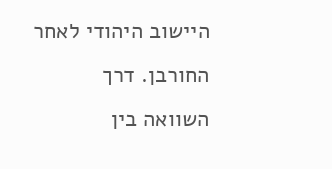היישוב היהודי לאחר החורבן. דרך השוואה בין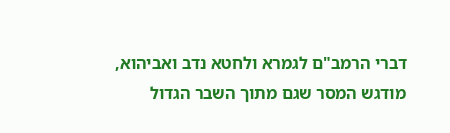דברי הרמב"ם לגמרא ולחטא נדב ואביהוא, מודגש המסר שגם מתוך השבר הגדול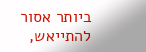ביותר אסור להתייאש,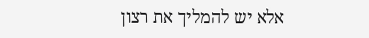אלא יש להמליך את רצון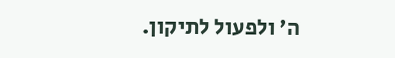ה' ולפעול לתיקון.